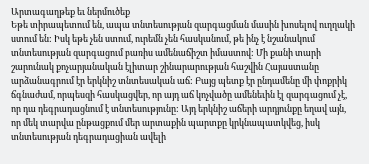Արտագաղթեք եւ ներմուծեք
Եթե տիրապետում են, ապա տնտեսության զարգացման մասին խոսելով ուղղակի ստում են: Իսկ եթե չեն ստում, ուրեմն չեն հասկանում, թե ինչ է նշանակում տնտեսության զարգացում բառիս ամենաճիշտ իմաստով: Մի քանի տարի շարունակ քոչարյանական էլիտար շինարարության հաշվին Հայաստանը արձանագրում էր երկնիշ տնտեսական աճ: Բայց պետք էր ընդամենը մի փոքրիկ ճգնաժամ, որպեսզի հասկացվեր, որ այդ աճ կոչվածը ամենեւին էլ զարգացում չէ, որ դա դեգրադացնում է տնտեսությունը: Այդ երկնիշ աճերի արդյունքը եղավ այն, որ մեկ տարվա ընթացքում մեր արտաքին պարտքը կրկնապատկվեց, իսկ տնտեսության դեգրադացիան ավելի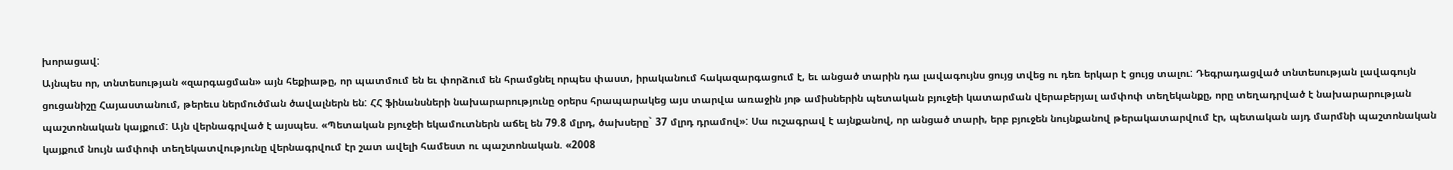խորացավ:
Այնպես որ, տնտեսության «զարգացման» այն հեքիաթը, որ պատմում են եւ փորձում են հրամցնել որպես փաստ, իրականում հակազարգացում է, եւ անցած տարին դա լավագույնս ցույց տվեց ու դեռ երկար է ցույց տալու: Դեգրադացված տնտեսության լավագույն ցուցանիշը Հայաստանում, թերեւս ներմուծման ծավալներն են: ՀՀ ֆինանսների նախարարությունը օրերս հրապարակեց այս տարվա առաջին յոթ ամիսներին պետական բյուջեի կատարման վերաբերյալ ամփոփ տեղեկանքը, որը տեղադրված է նախարարության պաշտոնական կայքում: Այն վերնագրված է այսպես. «Պետական բյուջեի եկամուտներն աճել են 79.8 մլրդ, ծախսերը` 37 մլրդ դրամով»: Սա ուշագրավ է այնքանով, որ անցած տարի, երբ բյուջեն նույնքանով թերակատարվում էր, պետական այդ մարմնի պաշտոնական կայքում նույն ամփոփ տեղեկատվությունը վերնագրվում էր շատ ավելի համեստ ու պաշտոնական. «2008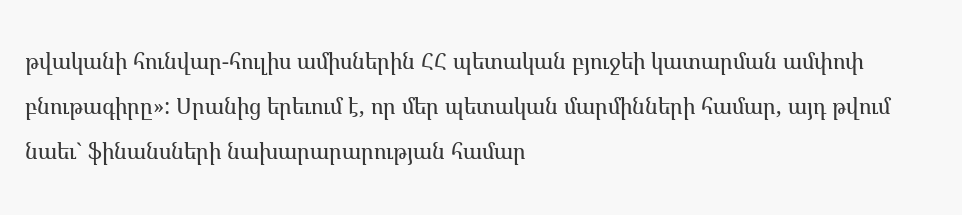թվականի հունվար-հուլիս ամիսներին ՀՀ պետական բյուջեի կատարման ամփոփ բնութագիրը»: Սրանից երեւում է, որ մեր պետական մարմինների համար, այդ թվում նաեւ` ֆինանսների նախարարարության համար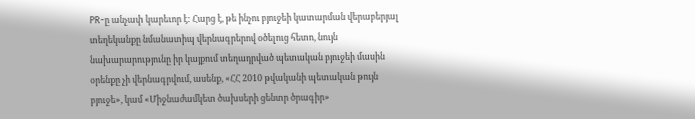PR-ը անչափ կարեւոր է: Հարց է, թե ինչու բյուջեի կատարման վերաբերյալ տեղեկանքը նմանատիպ վերնագրերով օծելուց հետո, նույն նախարարությունը իր կայքում տեղադրված պետական բյուջեի մասին օրենքը չի վերնագրվում, ասենք, «ՀՀ 2010 թվականի պետական թույն բյուջե», կամ «Միջնաժամկետ ծախսերի ցենտր ծրագիր»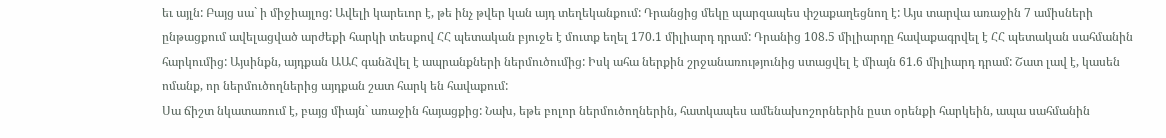եւ այլն: Բայց սա` ի միջիայլոց: Ավելի կարեւոր է, թե ինչ թվեր կան այդ տեղեկանքում: Դրանցից մեկը պարզապես փշաքաղեցնող է: Այս տարվա առաջին 7 ամիսների ընթացքում ավելացված արժեքի հարկի տեսքով ՀՀ պետական բյուջե է մուտք եղել 170.1 միլիարդ դրամ: Դրանից 108.5 միլիարդը հավաքագրվել է ՀՀ պետական սահմանին հարկումից: Այսինքն, այդքան ԱԱՀ գանձվել է ապրանքների ներմուծումից: Իսկ ահա ներքին շրջանառությունից ստացվել է միայն 61.6 միլիարդ դրամ: Շատ լավ է, կասեն ոմանք, որ ներմուծողներից այդքան շատ հարկ են հավաքում:
Սա ճիշտ նկատառում է, բայց միայն` առաջին հայացքից: Նախ, եթե բոլոր ներմուծողներին, հատկապես ամենախոշորներին ըստ օրենքի հարկեին, ապա սահմանին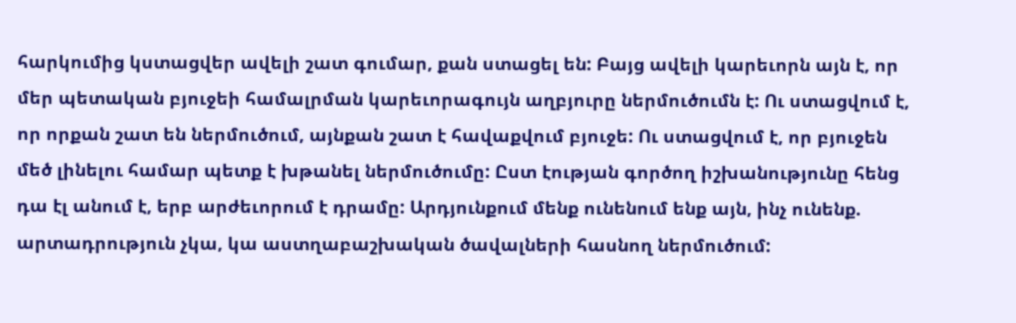հարկումից կստացվեր ավելի շատ գումար, քան ստացել են: Բայց ավելի կարեւորն այն է, որ մեր պետական բյուջեի համալրման կարեւորագույն աղբյուրը ներմուծումն է: Ու ստացվում է, որ որքան շատ են ներմուծում, այնքան շատ է հավաքվում բյուջե: Ու ստացվում է, որ բյուջեն մեծ լինելու համար պետք է խթանել ներմուծումը: Ըստ էության գործող իշխանությունը հենց դա էլ անում է, երբ արժեւորում է դրամը: Արդյունքում մենք ունենում ենք այն, ինչ ունենք. արտադրություն չկա, կա աստղաբաշխական ծավալների հասնող ներմուծում: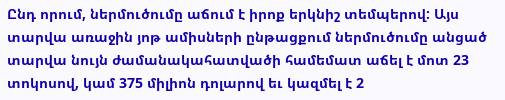Ընդ որում, ներմուծումը աճում է իրոք երկնիշ տեմպերով: Այս տարվա առաջին յոթ ամիսների ընթացքում ներմուծումը անցած տարվա նույն ժամանակահատվածի համեմատ աճել է մոտ 23 տոկոսով, կամ 375 միլիոն դոլարով եւ կազմել է 2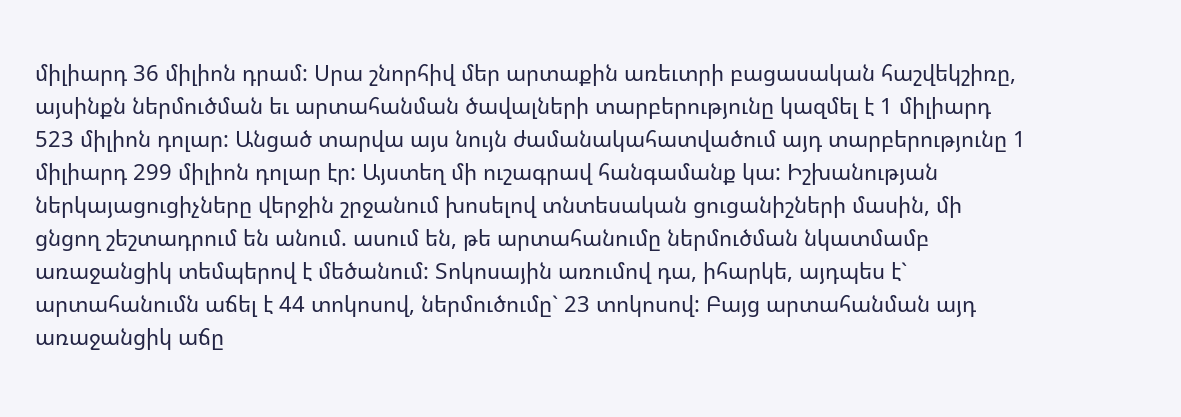միլիարդ 36 միլիոն դրամ: Սրա շնորհիվ մեր արտաքին առեւտրի բացասական հաշվեկշիռը, այսինքն ներմուծման եւ արտահանման ծավալների տարբերությունը կազմել է 1 միլիարդ 523 միլիոն դոլար: Անցած տարվա այս նույն ժամանակահատվածում այդ տարբերությունը 1 միլիարդ 299 միլիոն դոլար էր: Այստեղ մի ուշագրավ հանգամանք կա: Իշխանության ներկայացուցիչները վերջին շրջանում խոսելով տնտեսական ցուցանիշների մասին, մի ցնցող շեշտադրում են անում. ասում են, թե արտահանումը ներմուծման նկատմամբ առաջանցիկ տեմպերով է մեծանում: Տոկոսային առումով դա, իհարկե, այդպես է` արտահանումն աճել է 44 տոկոսով, ներմուծումը` 23 տոկոսով: Բայց արտահանման այդ առաջանցիկ աճը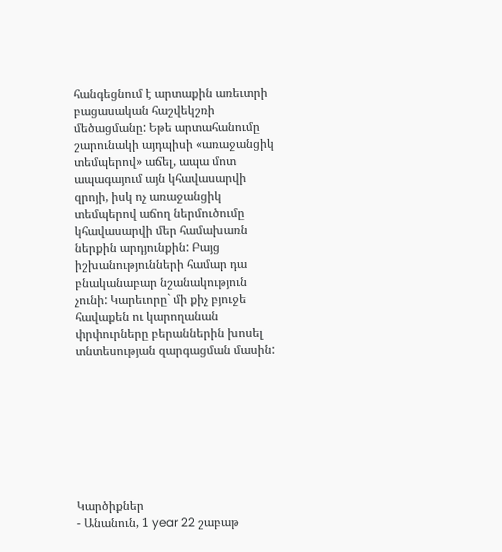հանգեցնում է արտաքին առեւտրի բացասական հաշվեկշռի մեծացմանը: Եթե արտահանումը շարունակի այդպիսի «առաջանցիկ տեմպերով» աճել, ապա մոտ ապագայում այն կհավասարվի զրոյի, իսկ ոչ առաջանցիկ տեմպերով աճող ներմուծումը կհավասարվի մեր համախառն ներքին արդյունքին: Բայց իշխանությունների համար դա բնականաբար նշանակություն չունի: Կարեւորը` մի քիչ բյուջե հավաքեն ու կարողանան փրփուրները բերաններին խոսել տնտեսության զարգացման մասին:








Կարծիքներ
- Անանուն, 1 year 22 շաբաթ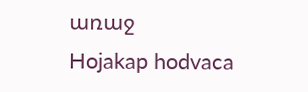առաջ
Hojakap hodvaca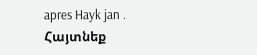apres Hayk jan .
Հայտնեք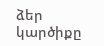ձեր կարծիքը